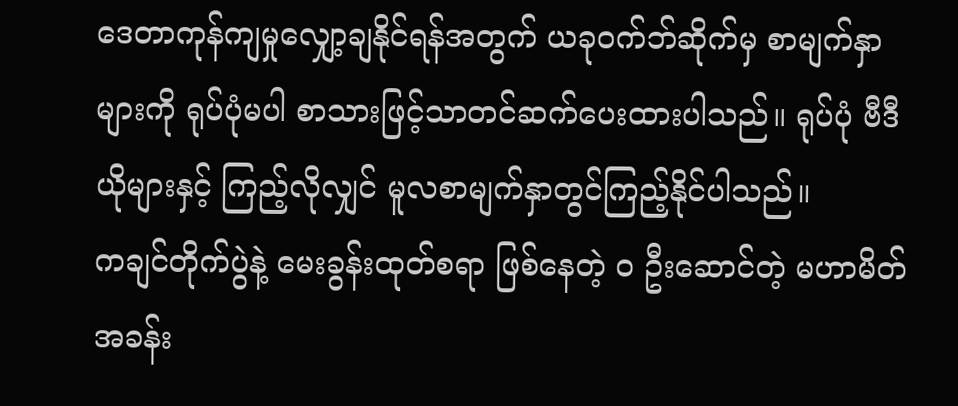ဒေတာကုန်ကျမှုလျှော့ချနိုင်ရန်အတွက် ယခုဝက်ဘ်ဆိုက်မှ စာမျက်နှာများကို ရုပ်ပုံမပါ စာသားဖြင့်သာတင်ဆက်ပေးထားပါသည်။ ရုပ်ပုံ ဗီဒီယိုများနှင့် ကြည့်လိုလျှင် မူလစာမျက်နှာတွင်ကြည့်နိုင်ပါသည်။
ကချင်တိုက်ပွဲနဲ့ မေးခွန်းထုတ်စရာ ဖြစ်နေတဲ့ ဝ ဦးဆောင်တဲ့ မဟာမိတ်အခန်း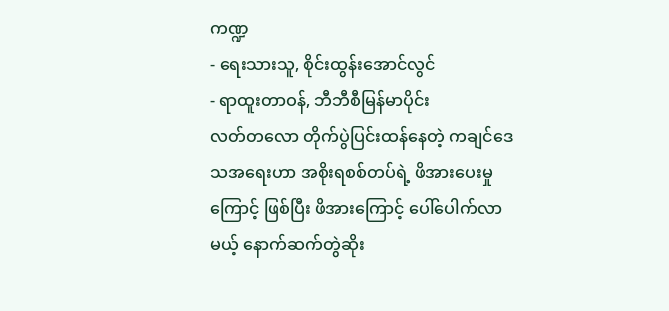ကဏ္ဍ
- ရေးသားသူ, စိုင်းထွန်းအောင်လွင်
- ရာထူးတာဝန်, ဘီဘီစီမြန်မာပိုင်း
လတ်တလော တိုက်ပွဲပြင်းထန်နေတဲ့ ကချင်ဒေသအရေးဟာ အစိုးရစစ်တပ်ရဲ့ ဖိအားပေးမှုကြောင့် ဖြစ်ပြီး ဖိအားကြောင့် ပေါ်ပေါက်လာမယ့် နောက်ဆက်တွဲဆိုး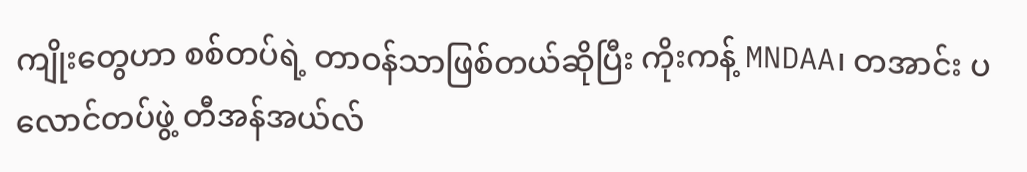ကျိုးတွေဟာ စစ်တပ်ရဲ့ တာဝန်သာဖြစ်တယ်ဆိုပြီး ကိုးကန့် MNDAA၊ တအာင်း ပလောင်တပ်ဖွဲ့ တီအန်အယ်လ်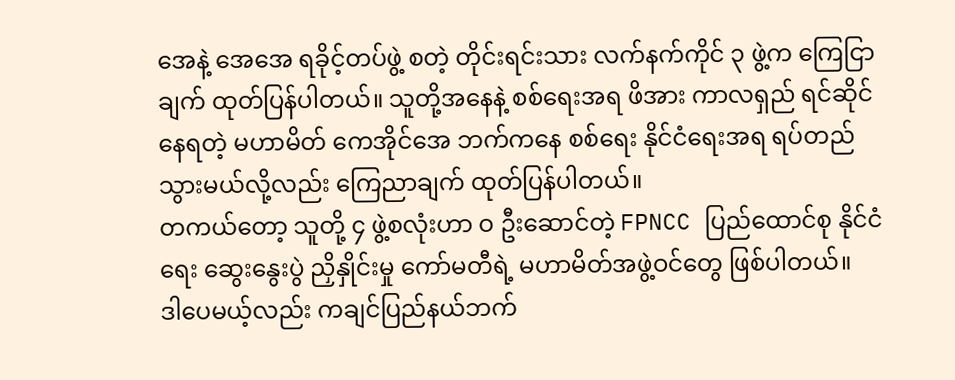အေနဲ့ အေအေ ရခိုင့်တပ်ဖွဲ့ စတဲ့ တိုင်းရင်းသား လက်နက်ကိုင် ၃ ဖွဲ့က ကြေငြာချက် ထုတ်ပြန်ပါတယ်။ သူတို့အနေနဲ့ စစ်ရေးအရ ဖိအား ကာလရှည် ရင်ဆိုင်နေရတဲ့ မဟာမိတ် ကေအိုင်အေ ဘက်ကနေ စစ်ရေး နိုင်ငံရေးအရ ရပ်တည်သွားမယ်လို့လည်း ကြေညာချက် ထုတ်ပြန်ပါတယ်။
တကယ်တော့ သူတို့ ၄ ဖွဲ့စလုံးဟာ ဝ ဦးဆောင်တဲ့ FPNCC ပြည်ထောင်စု နိုင်ငံရေး ဆွေးနွေးပွဲ ညှိနှိုင်းမှု ကော်မတီရဲ့ မဟာမိတ်အဖွဲ့ဝင်တွေ ဖြစ်ပါတယ်။
ဒါပေမယ့်လည်း ကချင်ပြည်နယ်ဘက်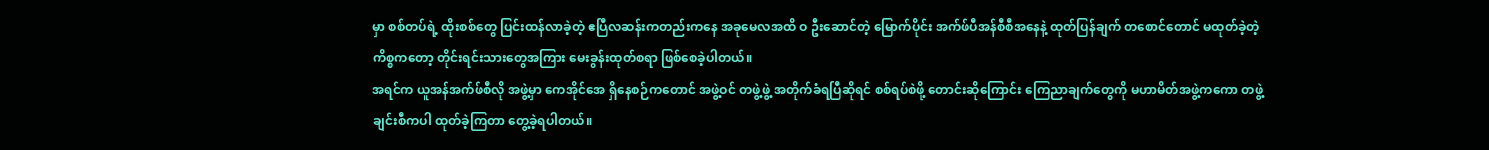မှာ စစ်တပ်ရဲ့ ထိုးစစ်တွေ ပြင်းထန်လာခဲ့တဲ့ ဧပြီလဆန်းကတည်းကနေ အခုမေလအထိ ဝ ဦးဆောင်တဲ့ မြောက်ပိုင်း အက်ဖ်ပီအန်စီစီအနေနဲ့ ထုတ်ပြန်ချက် တစောင်တောင် မထုတ်ခဲ့တဲ့ ကိစ္စကတော့ တိုင်းရင်းသားတွေအကြား မေးခွန်းထုတ်စရာ ဖြစ်စေခဲ့ပါတယ်။
အရင်က ယူအန်အက်ဖ်စီလို အဖွဲ့မှာ ကေအိုင်အေ ရှိနေစဉ်ကတောင် အဖွဲ့ဝင် တဖွဲ့ဖွဲ့ အတိုက်ခံရပြီဆိုရင် စစ်ရပ်စဲဖို့ တောင်းဆိုကြောင်း ကြေညာချက်တွေကို မဟာမိတ်အဖွဲ့ကကော တဖွဲ့ချင်းစီကပါ ထုတ်ခဲ့ကြတာ တွေ့ခဲ့ရပါတယ်။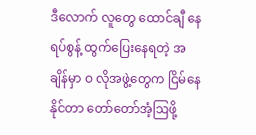ဒီလောက် လူတွေ ထောင်ချီ နေရပ်စွန့် ထွက်ပြေးနေရတဲ့ အချိန်မှာ ဝ လိုအဖွဲ့တွေက ငြိမ်နေနိုင်တာ တော်တော်အံ့ဩဖို့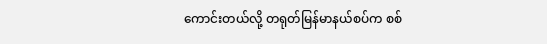ကောင်းတယ်လို့ တရုတ်မြန်မာနယ်စပ်က စစ်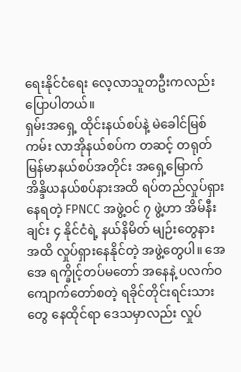ရေးနိုင်ငံရေး လေ့လာသူတဦးကလည်း ပြောပါတယ်။
ရှမ်းအရှေ့ ထိုင်းနယ်စပ်နဲ့ မဲခေါင်မြစ်ကမ်း လာအိုနယ်စပ်က တဆင့် တရုတ်မြန်မာနယ်စပ်အတိုင်း အရှေ့မြောက် အိန္ဒိယနယ်စပ်နားအထိ ရပ်တည်လှုပ်ရှားနေရတဲ့ FPNCC အဖွဲ့ဝင် ၇ ဖွဲ့ဟာ အိမ်နီးချင်း ၄ နိုင်ငံရဲ့ နယ်နိမိတ် မျဉ်းတွေနား အထိ လှုပ်ရှားနေနိုင်တဲ့ အဖွဲ့တွေပါ။ အေအေ ရက္ခိုင့်တပ်မတော် အနေနဲ့ ပလက်ဝ ကျောက်တော်စတဲ့ ရခိုင်တိုင်းရင်းသားတွေ နေထိုင်ရာ ဒေသမှာလည်း လှုပ်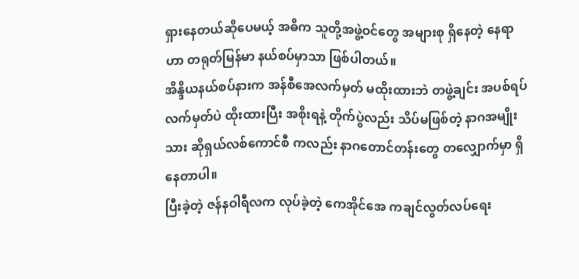ရှားနေတယ်ဆိုပေမယ့် အဓိက သူတို့အဖွဲ့ဝင်တွေ အများစု ရှိနေတဲ့ နေရာဟာ တရုတ်မြန်မာ နယ်စပ်မှာသာ ဖြစ်ပါတယ်။
အိန္ဒိယနယ်စပ်နားက အန်စီအေလက်မှတ် မထိုးထားဘဲ တဖွဲ့ချင်း အပစ်ရပ်လက်မှတ်ပဲ ထိုးထားပြီး အစိုးရနဲ့ တိုက်ပွဲလည်း သိပ်မဖြစ်တဲ့ နာဂအမျိုးသား ဆိုရှယ်လစ်ကောင်စီ ကလည်း နာဂတောင်တန်းတွေ တလျှောက်မှာ ရှိနေတာပါ။
ပြီးခဲ့တဲ့ ဇန်နဝါရီလက လုပ်ခဲ့တဲ့ ကေအိုင်အေ ကချင်လွတ်လပ်ရေး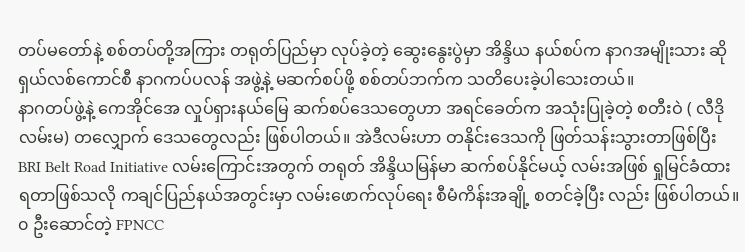တပ်မတော်နဲ့ စစ်တပ်တို့အကြား တရုတ်ပြည်မှာ လုပ်ခဲ့တဲ့ ဆွေးနွေးပွဲမှာ အိန္ဒိယ နယ်စပ်က နာဂအမျိုးသား ဆိုရှယ်လစ်ကောင်စီ နာဂကပ်ပလန် အဖွဲ့နဲ့ မဆက်စပ်ဖို့ စစ်တပ်ဘက်က သတိပေးခဲ့ပါသေးတယ်။
နာဂတပ်ဖွဲ့နဲ့ ကေအိုင်အေ လှုပ်ရှားနယ်မြေ ဆက်စပ်ဒေသတွေဟာ အရင်ခေတ်က အသုံးပြုခဲ့တဲ့ စတီးဝဲ ( လီဒိုလမ်းမ) တလျှောက် ဒေသတွေလည်း ဖြစ်ပါတယ်။ အဲဒီလမ်းဟာ တနိုင်းဒေသကို ဖြတ်သန်းသွားတာဖြစ်ပြီး BRI Belt Road Initiative လမ်းကြောင်းအတွက် တရုတ် အိန္ဒိယမြန်မာ ဆက်စပ်နိုင်မယ့် လမ်းအဖြစ် ရှုမြင်ခံထားရတာဖြစ်သလို ကချင်ပြည်နယ်အတွင်းမှာ လမ်းဖောက်လုပ်ရေး စီမံကိန်းအချို့ စတင်ခဲ့ပြီး လည်း ဖြစ်ပါတယ်။
၀ ဦးဆောင်တဲ့ FPNCC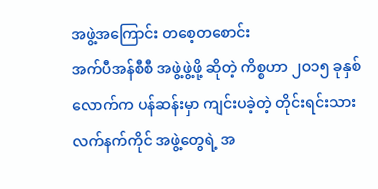အဖွဲ့အကြောင်း တစေ့တစောင်း
အက်ပီအန်စီစီ အဖွဲ့ဖွဲ့ဖို့ ဆိုတဲ့ ကိစ္စဟာ ၂ဝ၁၅ ခုနှစ်လောက်က ပန်ဆန်းမှာ ကျင်းပခဲ့တဲ့ တိုင်းရင်းသားလက်နက်ကိုင် အဖွဲ့တွေရဲ့ အ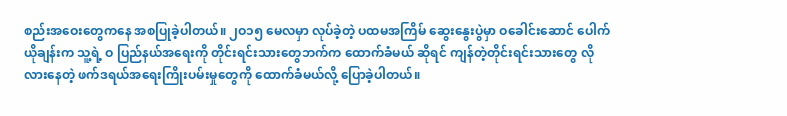စည်းအဝေးတွေကနေ အစပြုခဲ့ပါတယ်။ ၂ဝ၁၅ မေလမှာ လုပ်ခဲ့တဲ့ ပထမအကြိမ် ဆွေးနွေးပွဲမှာ ဝခေါင်းဆောင် ပေါက်ယိုချန်းက သူ့ရဲ့ ဝ ပြည်နယ်အရေးကို တိုင်းရင်းသားတွေဘက်က ထောက်ခံမယ် ဆိုရင် ကျန်တဲ့တိုင်းရင်းသားတွေ လိုလားနေတဲ့ ဖက်ဒရယ်အရေးကြိုးပမ်းမှုတွေကို ထောက်ခံမယ်လို့ ပြောခဲ့ပါတယ်။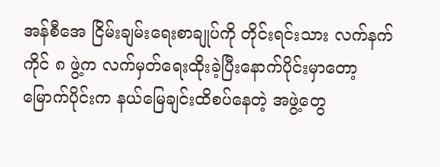အန်စီအေ ငြိမ်းချမ်းရေးစာချုပ်ကို တိုင်းရင်းသား လက်နက်ကိုင် ၈ ဖွဲ့က လက်မှတ်ရေးထိုးခဲ့ပြီးနောက်ပိုင်းမှာတော့ မြောက်ပိုင်းက နယ်မြေချင်းထိစပ်နေတဲ့ အဖွဲ့တွေ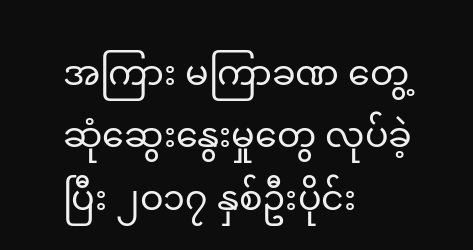အကြား မကြာခဏ တွေ့ဆုံဆွေးနွေးမှုတွေ လုပ်ခဲ့ပြီး ၂ဝ၁၇ နှစ်ဦးပိုင်း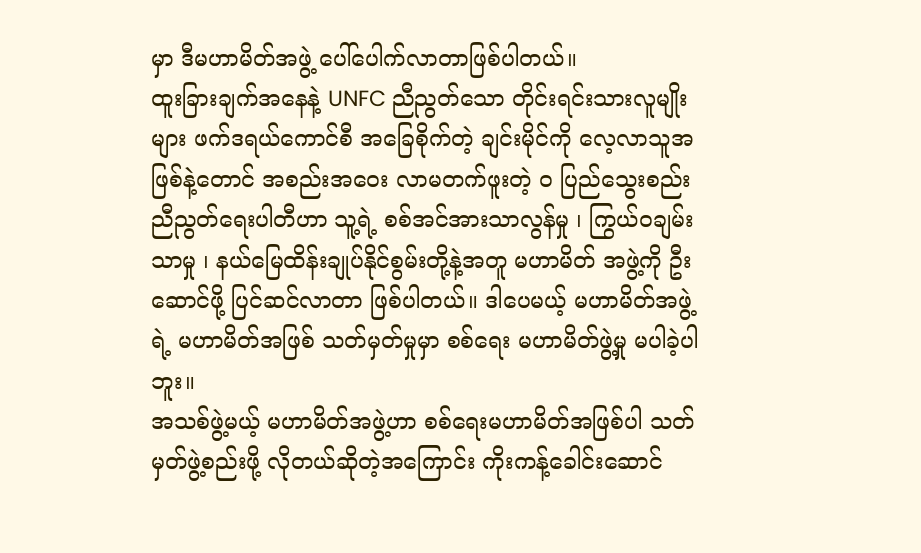မှာ ဒီမဟာမိတ်အဖွဲ့ ပေါ်ပေါက်လာတာဖြစ်ပါတယ်။
ထူးခြားချက်အနေနဲ့ UNFC ညီညွတ်သော တိုင်းရင်းသားလူမျိုးများ ဖက်ဒရယ်ကောင်စီ အခြေစိုက်တဲ့ ချင်းမိုင်ကို လေ့လာသူအဖြစ်နဲ့တောင် အစည်းအဝေး လာမတက်ဖူးတဲ့ ဝ ပြည်သွေးစည်းညီညွတ်ရေးပါတီဟာ သူ့ရဲ့ စစ်အင်အားသာလွန်မှု ၊ ကြွယ်ဝချမ်းသာမှု ၊ နယ်မြေထိန်းချုပ်နိုင်စွမ်းတို့နဲ့အတူ မဟာမိတ် အဖွဲ့ကို ဦးဆောင်ဖို့ ပြင်ဆင်လာတာ ဖြစ်ပါတယ်။ ဒါပေမယ့် မဟာမိတ်အဖွဲ့ရဲ့ မဟာမိတ်အဖြစ် သတ်မှတ်မှုမှာ စစ်ရေး မဟာမိတ်ဖွဲ့မှု မပါခဲ့ပါဘူး။
အသစ်ဖွဲ့မယ့် မဟာမိတ်အဖွဲ့ဟာ စစ်ရေးမဟာမိတ်အဖြစ်ပါ သတ်မှတ်ဖွဲ့စည်းဖို့ လိုတယ်ဆိုတဲ့အကြောင်း ကိုးကန့်ခေါင်းဆောင်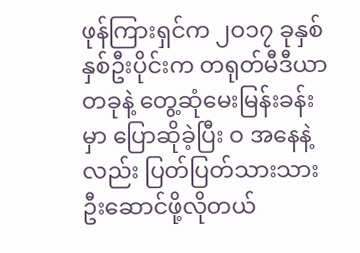ဖုန်ကြားရှင်က ၂ဝ၁၇ ခုနှစ် နှစ်ဦးပိုင်းက တရုတ်မီဒီယာတခုနဲ့ တွေ့ဆုံမေးမြန်းခန်းမှာ ပြောဆိုခဲ့ပြီး ဝ အနေနဲ့လည်း ပြတ်ပြတ်သားသား ဦးဆောင်ဖို့လိုတယ်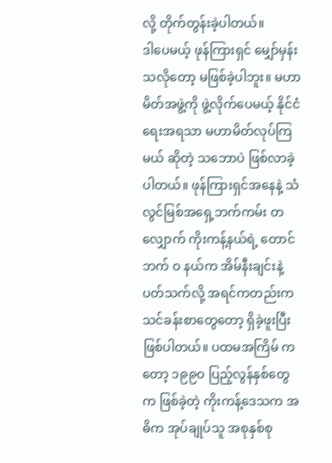လို့ တိုက်တွန်းခဲ့ပါတယ်။
ဒါပေမယ့် ဖုန်ကြားရှင် မျှော်မှန်းသလိုတော့ မဖြစ်ခဲ့ပါဘူး။ မဟာမိတ်အဖွဲ့ကို ဖွဲ့လိုက်ပေမယ့် နိုင်ငံရေးအရသာ မဟာမိတ်လုပ်ကြမယ် ဆိုတဲ့ သဘောပဲ ဖြစ်လာခဲ့ပါတယ်။ ဖုန်ကြားရှင်အနေနဲ့ သံလွင်မြစ်အရှေ့ဘက်ကမ်း တလျှောက် ကိုးကန့်နယ်ရဲ့ တောင်ဘက် ဝ နယ်က အိမ်နီးချင်းနဲ့ ပတ်သက်လို့ အရင်ကတည်းက သင်ခန်းစာတွေတော့ ရှိခဲ့ဖူးပြီးဖြစ်ပါတယ်။ ပထမအကြိမ် ကတော့ ၁၉၉ဝ ပြည့်လွန်နှစ်တွေက ဖြစ်ခဲ့တဲ့ ကိုးကန့်ဒေသက အဓိက အုပ်ချုပ်သူ အစုနှစ်စု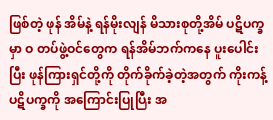ဖြစ်တဲ့ ဖုန် အိမ်နဲ့ ရန်မိုးလျန် မိသားစုတို့အိမ် ပဋိပက္ခမှာ ဝ တပ်ဖွဲ့ဝင်တွေက ရန်အိမ်ဘက်ကနေ ပူးပေါင်းပြီး ဖုန်ကြားရှင်တို့ကို တိုက်ခိုက်ခဲ့တဲ့အတွက် ကိုးကန့်ပဋိပက္ခကို အကြောင်းပြုပြီး အ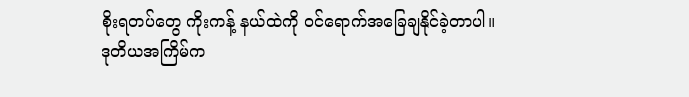စိုးရတပ်တွေ ကိုးကန့် နယ်ထဲကို ဝင်ရောက်အခြေချနိုင်ခဲ့တာပါ။
ဒုတိယအကြိမ်က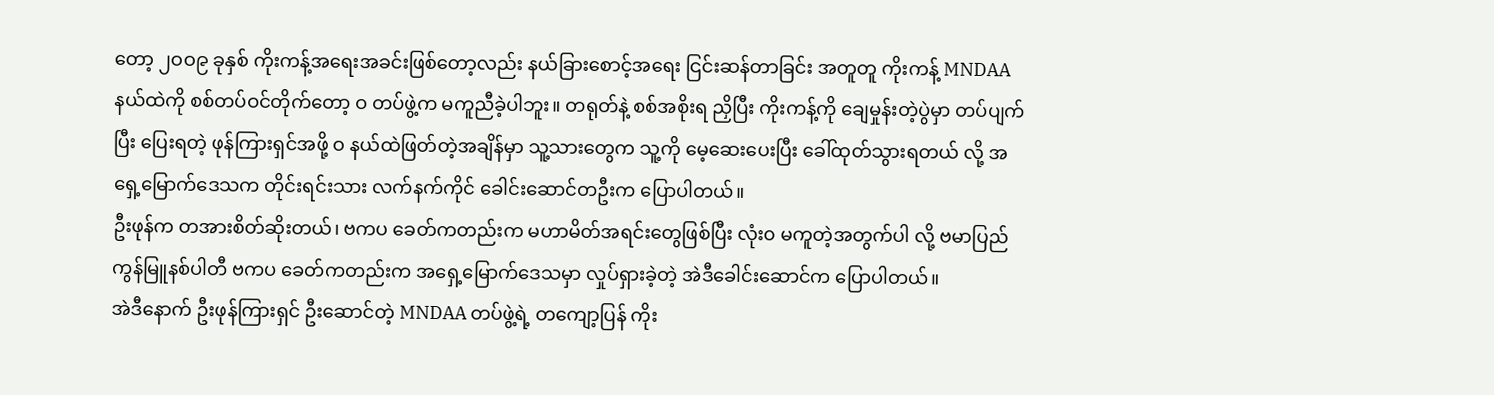တော့ ၂ဝဝ၉ ခုနှစ် ကိုးကန့်အရေးအခင်းဖြစ်တော့လည်း နယ်ခြားစောင့်အရေး ငြင်းဆန်တာခြင်း အတူတူ ကိုးကန့် MNDAA နယ်ထဲကို စစ်တပ်ဝင်တိုက်တော့ ဝ တပ်ဖွဲ့က မကူညီခဲ့ပါဘူး။ တရုတ်နဲ့ စစ်အစိုးရ ညှိပြီး ကိုးကန့်ကို ချေမှုန်းတဲ့ပွဲမှာ တပ်ပျက်ပြီး ပြေးရတဲ့ ဖုန်ကြားရှင်အဖို့ ဝ နယ်ထဲဖြတ်တဲ့အချိန်မှာ သူ့သားတွေက သူ့ကို မေ့ဆေးပေးပြီး ခေါ်ထုတ်သွားရတယ် လို့ အရှေ့မြောက်ဒေသက တိုင်းရင်းသား လက်နက်ကိုင် ခေါင်းဆောင်တဦးက ပြောပါတယ်။
ဦးဖုန်က တအားစိတ်ဆိုးတယ်၊ ဗကပ ခေတ်ကတည်းက မဟာမိတ်အရင်းတွေဖြစ်ပြီး လုံး၀ မကူတဲ့အတွက်ပါ လို့ ဗမာပြည်ကွန်မြူနစ်ပါတီ ဗကပ ခေတ်ကတည်းက အရှေ့မြောက်ဒေသမှာ လှုပ်ရှားခဲ့တဲ့ အဲဒီခေါင်းဆောင်က ပြောပါတယ်။
အဲဒီနောက် ဦးဖုန်ကြားရှင် ဦးဆောင်တဲ့ MNDAA တပ်ဖွဲ့ရဲ့ တကျော့ပြန် ကိုး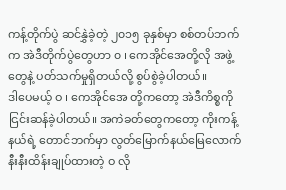ကန့်တိုက်ပွဲ ဆင်နွှဲခဲ့တဲ့ ၂၀၁၅ ခုနှစ်မှာ စစ်တပ်ဘက်က အဲဒီတိုက်ပွဲတွေဟာ ၀ ၊ ကေအိုင်အေတို့လို အဖွဲ့တွေနဲ့ ပတ်သက်မှုရှိတယ်လို့ စွပ်စွဲခဲ့ပါတယ်။
ဒါပေမယ့် ဝ ၊ ကေအိုင်အေ တို့ကတော့ အဲဒီကိစ္စကို ငြင်းဆန်ခဲ့ပါတယ်။ အကဲခတ်တွေကတော့ ကိုးကန့်နယ်ရဲ့ တောင်ဘက်မှာ လွတ်မြောက်နယ်မြေလောက် နီးနီးထိန်းချုပ်ထားတဲ့ ဝ လို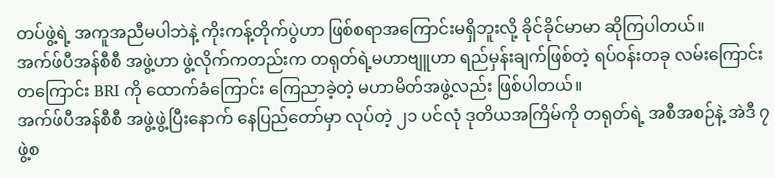တပ်ဖွဲ့ရဲ့ အကူအညီမပါဘဲနဲ့ ကိုးကန့်တိုက်ပွဲဟာ ဖြစ်စရာအကြောင်းမရှိဘူးလို့ ခိုင်ခိုင်မာမာ ဆိုကြပါတယ်။
အက်ဖ်ပီအန်စီစီ အဖွဲ့ဟာ ဖွဲ့လိုက်ကတည်းက တရုတ်ရဲ့မဟာဗျူဟာ ရည်မှန်းချက်ဖြစ်တဲ့ ရပ်ဝန်းတခု လမ်းကြောင်းတကြောင်း BRI ကို ထောက်ခံကြောင်း ကြေညာခဲ့တဲ့ မဟာမိတ်အဖွဲ့လည်း ဖြစ်ပါတယ်။
အက်ဖ်ပီအန်စီစီ အဖွဲ့ဖွဲ့ပြီးနောက် နေပြည်တော်မှာ လုပ်တဲ့ ၂၁ ပင်လုံ ဒုတိယအကြိမ်ကို တရုတ်ရဲ့ အစီအစဉ်နဲ့ အဲဒီ ၇ ဖွဲ့စ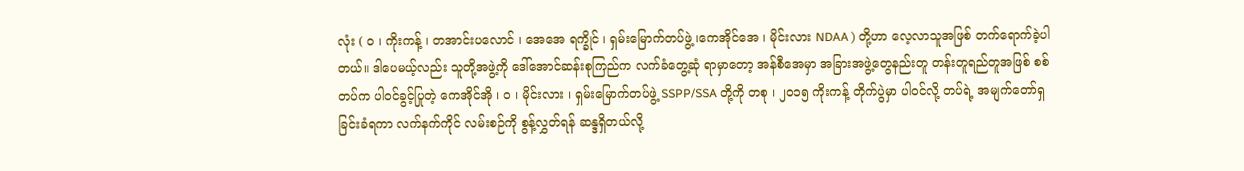လုံး ( ဝ ၊ ကိုးကန့် ၊ တအာင်းပလောင် ၊ အေအေ ရက္ခိုင် ၊ ရှမ်းမြောက်တပ်ဖွဲ့ ၊ကေအိုင်အေ ၊ မိုင်းလား NDAA ) တို့ဟာ လေ့လာသူအဖြစ် တက်ရောက်ခဲ့ပါတယ်။ ဒါပေမယ့်လည်း သူတို့အဖွဲ့ကို ဒေါ်အောင်ဆန်းစုကြည်က လက်ခံတွေ့ဆုံ ရာမှာတော့ အန်စီအေမှာ အခြားအဖွဲ့တွေနည်းတူ တန်းတူရည်တူအဖြစ် စစ်တပ်က ပါဝင်ခွင့်ပြုတဲ့ ကေအိုင်အို ၊ ၀ ၊ မိုင်းလား ၊ ရှမ်းမြောက်တပ်ဖွဲ့ SSPP/SSA တို့ကို တစု ၊ ၂ဝ၁၅ ကိုးကန့် တိုက်ပွဲမှာ ပါဝင်လို့ တပ်ရဲ့ အမျက်တော်ရှ ခြင်းခံရကာ လက်နက်ကိုင် လမ်းစဉ်ကို စွန့်လွှတ်ရန် ဆန္ဒရှိတယ်လို့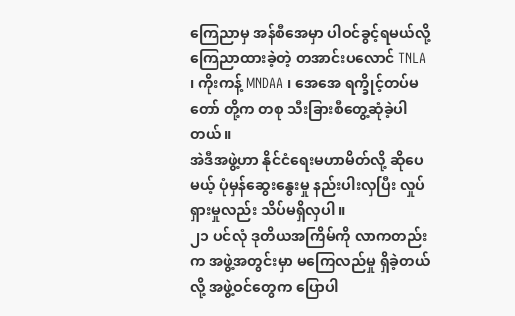ကြေညာမှ အန်စီအေမှာ ပါဝင်ခွင့်ရမယ်လို့ ကြေညာထားခဲ့တဲ့ တအာင်းပလောင် TNLA ၊ ကိုးကန့် MNDAA ၊ အေအေ ရက္ခိုင့်တပ်မတော် တို့က တစု သီးခြားစီတွေ့ဆုံခဲ့ပါတယ်။
အဲဒီအဖွဲ့ဟာ နိုင်ငံရေးမဟာမိတ်လို့ ဆိုပေမယ့် ပုံမှန်ဆွေးနွေးမှု နည်းပါးလှပြီး လှုပ်ရှားမှုလည်း သိပ်မရှိလှပါ။
၂၁ ပင်လုံ ဒုတိယအကြိမ်ကို လာကတည်းက အဖွဲ့အတွင်းမှာ မကြေလည်မှု ရှိခဲ့တယ်လို့ အဖွဲ့ဝင်တွေက ပြောပါ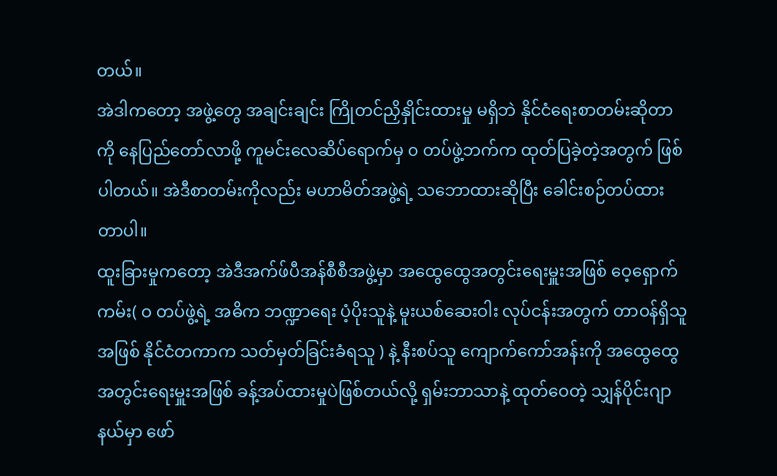တယ်။
အဲဒါကတော့ အဖွဲ့တွေ အချင်းချင်း ကြိုတင်ညှိနှိုင်းထားမှု မရှိဘဲ နိုင်ငံရေးစာတမ်းဆိုတာကို နေပြည်တော်လာဖို့ ကူမင်းလေဆိပ်ရောက်မှ ၀ တပ်ဖွဲ့ဘက်က ထုတ်ပြခဲ့တဲ့အတွက် ဖြစ်ပါတယ်။ အဲဒီစာတမ်းကိုလည်း မဟာမိတ်အဖွဲ့ရဲ့ သဘောထားဆိုပြီး ခေါင်းစဉ်တပ်ထားတာပါ။
ထူးခြားမှုကတော့ အဲဒီအက်ဖ်ပီအန်စီစီအဖွဲ့မှာ အထွေထွေအတွင်းရေးမှူးအဖြစ် ဝေ့ရှောက်ကမ်း( ဝ တပ်ဖွဲ့ရဲ့ အဓိက ဘဏ္ဍာရေး ပံ့ပိုးသူနဲ့ မူးယစ်ဆေးဝါး လုပ်ငန်းအတွက် တာဝန်ရှိသူအဖြစ် နိုင်ငံတကာက သတ်မှတ်ခြင်းခံရသူ ) နဲ့ နီးစပ်သူ ကျောက်ကော်အန်းကို အထွေထွေအတွင်းရေးမှူးအဖြစ် ခန့်အပ်ထားမှုပဲဖြစ်တယ်လို့ ရှမ်းဘာသာနဲ့ ထုတ်ဝေတဲ့ သျှန်ပိုင်းဂျာနယ်မှာ ဖော်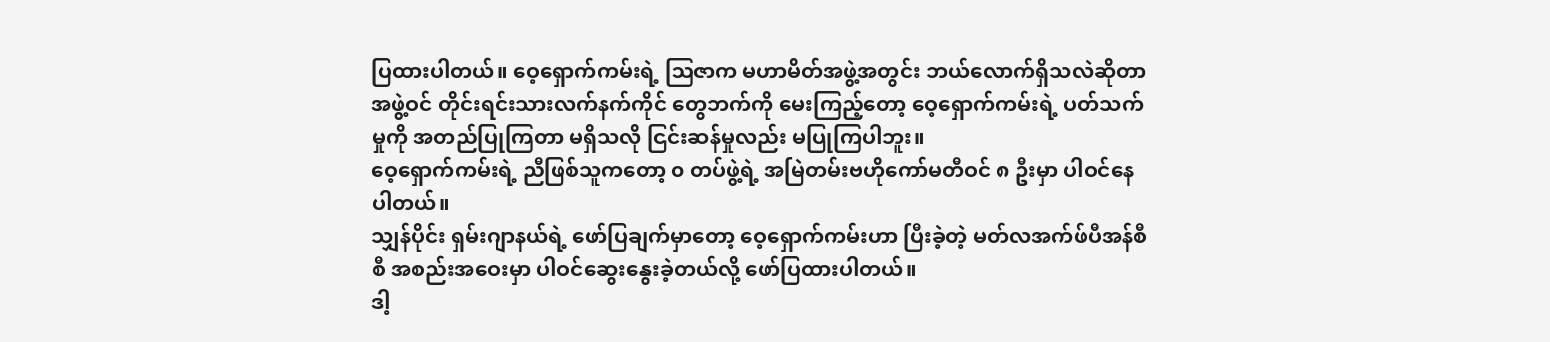ပြထားပါတယ်။ ဝေ့ရှောက်ကမ်းရဲ့ ဩဇာက မဟာမိတ်အဖွဲ့အတွင်း ဘယ်လောက်ရှိသလဲဆိုတာ အဖွဲ့ဝင် တိုင်းရင်းသားလက်နက်ကိုင် တွေဘက်ကို မေးကြည့်တော့ ဝေ့ရှောက်ကမ်းရဲ့ ပတ်သက်မှုကို အတည်ပြုကြတာ မရှိသလို ငြင်းဆန်မှုလည်း မပြုကြပါဘူး။
ဝေ့ရှောက်ကမ်းရဲ့ ညီဖြစ်သူကတော့ ၀ တပ်ဖွဲ့ရဲ့ အမြဲတမ်းဗဟိုကော်မတီဝင် ၈ ဦးမှာ ပါဝင်နေပါတယ်။
သျှန်ပိုင်း ရှမ်းဂျာနယ်ရဲ့ ဖော်ပြချက်မှာတော့ ဝေ့ရှောက်ကမ်းဟာ ပြီးခဲ့တဲ့ မတ်လအက်ဖ်ပီအန်စီစီ အစည်းအဝေးမှာ ပါဝင်ဆွေးနွေးခဲ့တယ်လို့ ဖော်ပြထားပါတယ်။
ဒါ့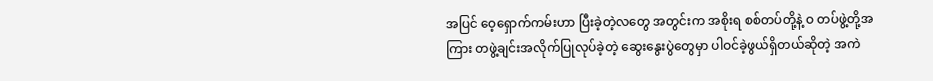အပြင် ဝေ့ရှောက်ကမ်းဟာ ပြီးခဲ့တဲ့လတွေ အတွင်းက အစိုးရ စစ်တပ်တို့နဲ့ ဝ တပ်ဖွဲ့တို့အကြား တဖွဲ့ချင်းအလိုက်ပြုလုပ်ခဲ့တဲ့ ဆွေးနွေးပွဲတွေမှာ ပါဝင်ခဲ့ဖွယ်ရှိတယ်ဆိုတဲ့ အကဲ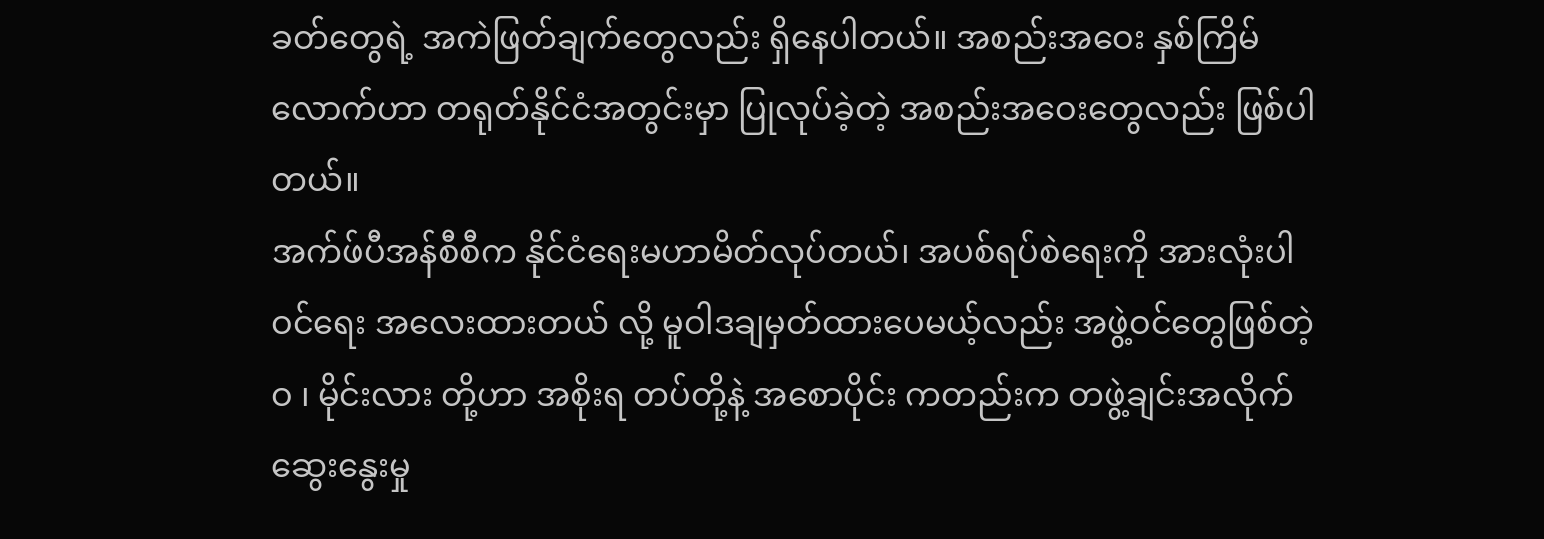ခတ်တွေရဲ့ အကဲဖြတ်ချက်တွေလည်း ရှိနေပါတယ်။ အစည်းအဝေး နှစ်ကြိမ်လောက်ဟာ တရုတ်နိုင်ငံအတွင်းမှာ ပြုလုပ်ခဲ့တဲ့ အစည်းအဝေးတွေလည်း ဖြစ်ပါတယ်။
အက်ဖ်ပီအန်စီစီက နိုင်ငံရေးမဟာမိတ်လုပ်တယ်၊ အပစ်ရပ်စဲရေးကို အားလုံးပါဝင်ရေး အလေးထားတယ် လို့ မူဝါဒချမှတ်ထားပေမယ့်လည်း အဖွဲ့ဝင်တွေဖြစ်တဲ့ ဝ ၊ မိုင်းလား တို့ဟာ အစိုးရ တပ်တို့နဲ့ အစောပိုင်း ကတည်းက တဖွဲ့ချင်းအလိုက် ဆွေးနွေးမှု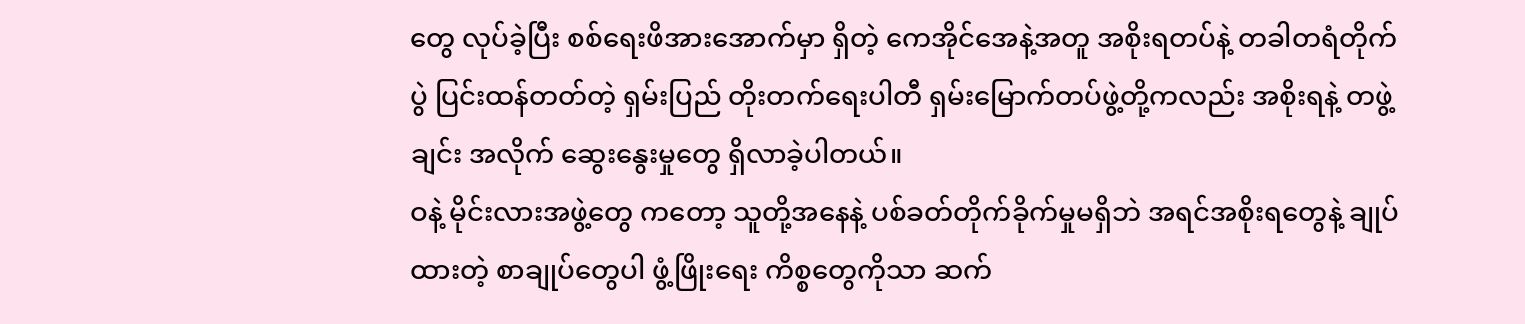တွေ လုပ်ခဲ့ပြီး စစ်ရေးဖိအားအောက်မှာ ရှိတဲ့ ကေအိုင်အေနဲ့အတူ အစိုးရတပ်နဲ့ တခါတရံတိုက်ပွဲ ပြင်းထန်တတ်တဲ့ ရှမ်းပြည် တိုးတက်ရေးပါတီ ရှမ်းမြောက်တပ်ဖွဲ့တို့ကလည်း အစိုးရနဲ့ တဖွဲ့ချင်း အလိုက် ဆွေးနွေးမှုတွေ ရှိလာခဲ့ပါတယ်။
ဝနဲ့ မိုင်းလားအဖွဲ့တွေ ကတော့ သူတို့အနေနဲ့ ပစ်ခတ်တိုက်ခိုက်မှုမရှိဘဲ အရင်အစိုးရတွေနဲ့ ချုပ်ထားတဲ့ စာချုပ်တွေပါ ဖွံ့ဖြိုးရေး ကိစ္စတွေကိုသာ ဆက်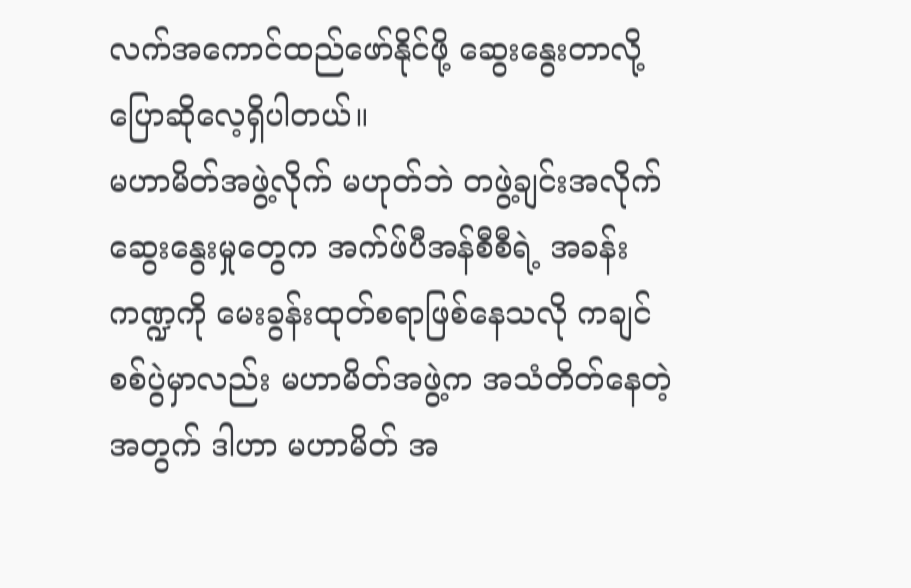လက်အကောင်ထည်ဖော်နိုင်ဖို့ ဆွေးနွေးတာလို့ ပြောဆိုလေ့ရှိပါတယ်။
မဟာမိတ်အဖွဲ့လိုက် မဟုတ်ဘဲ တဖွဲ့ချင်းအလိုက် ဆွေးနွေးမှုတွေက အက်ဖ်ပီအန်စီစီရဲ့ အခန်းကဏ္ဍကို မေးခွန်းထုတ်စရာဖြစ်နေသလို ကချင်စစ်ပွဲမှာလည်း မဟာမိတ်အဖွဲ့က အသံတိတ်နေတဲ့အတွက် ဒါဟာ မဟာမိတ် အ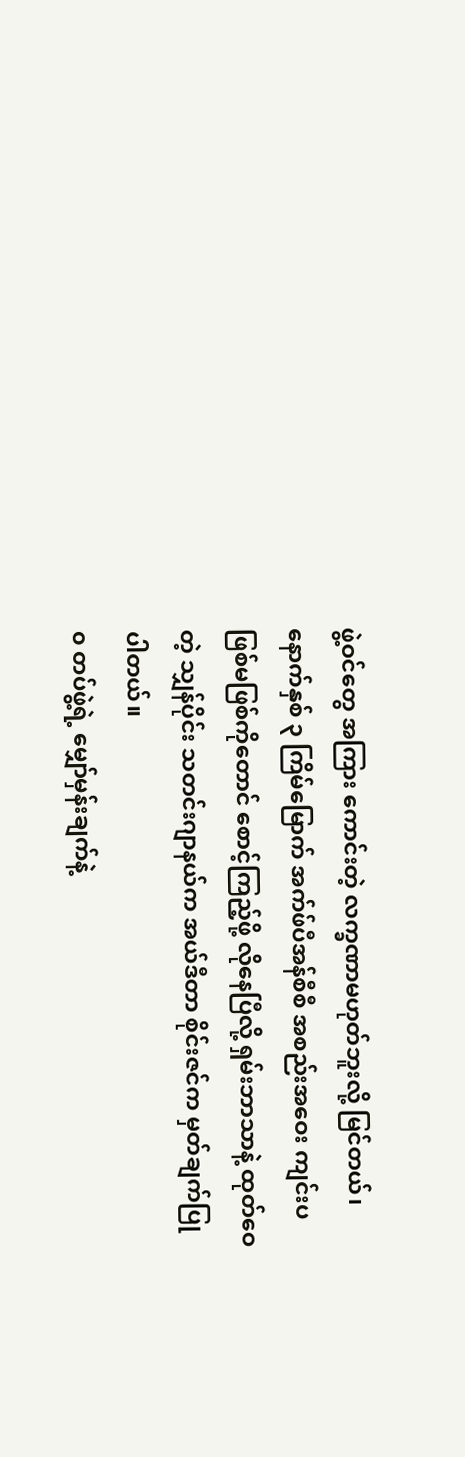ဖွဲ့ဝင်တွေ အကြား ကောင်းတဲ့ လက္ခဏာမဟုတ်ဘူးလို့ မြင်တယ်၊ နောက်နှစ် ၃ ကြိမ်မြောက် အက်ဖ်ပီအန်စီစီ အစည်းအဝေး ကျင်းပဖြစ်မဖြစ်ကိုတောင် စောင့်ကြည့်ဖို့ လိုနေပြီလို့ ရှမ်းဘာသာနဲ့ ထုတ်ဝေတဲ့ သျှန်ပိုင်း သတင်းဂျာနယ်က အယ်ဒီတာ စိုင်းဇင်က မှတ်ချက်ပြုပါတယ်။
၀ တပ်ဖွဲ့ရဲ့ မျှော်မှန်းချက်နဲ့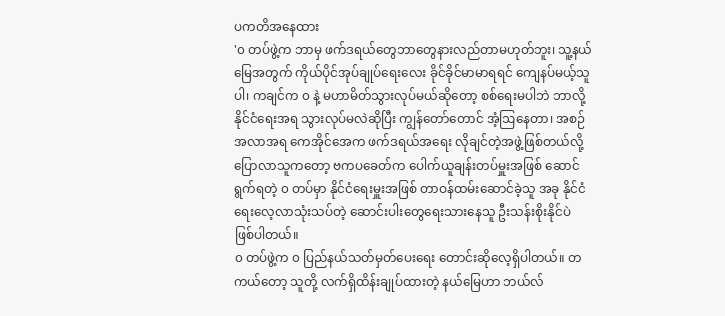ပကတိအနေထား
'၀ တပ်ဖွဲ့က ဘာမှ ဖက်ဒရယ်တွေဘာတွေနားလည်တာမဟုတ်ဘူး၊ သူ့နယ်မြေအတွက် ကိုယ်ပိုင်အုပ်ချုပ်ရေးလေး ခိုင်ခိုင်မာမာရရင် ကျေနပ်မယ့်သူပါ၊ ကချင်က ၀ နဲ့ မဟာမိတ်သွားလုပ်မယ်ဆိုတော့ စစ်ရေးမပါဘဲ ဘာလို့ နိုင်ငံရေးအရ သွားလုပ်မလဲဆိုပြီး ကျွန်တော်တောင် အံ့ဩနေတာ၊ အစဉ်အလာအရ ကေအိုင်အေက ဖက်ဒရယ်အရေး လိုချင်တဲ့အဖွဲ့ဖြစ်တယ်လို့ ပြောလာသူကတော့ ဗကပခေတ်က ပေါက်ယူချန်းတပ်မှူးအဖြစ် ဆောင်ရွက်ရတဲ့ ၀ တပ်မှာ နိုင်ငံရေးမှူးအဖြစ် တာဝန်ထမ်းဆောင်ခဲ့သူ အခု နိုင်ငံရေးလေ့လာသုံးသပ်တဲ့ ဆောင်းပါးတွေရေးသားနေသူ ဦးသန်းစိုးနိုင်ပဲ ဖြစ်ပါတယ်။
၀ တပ်ဖွဲ့က ၀ ပြည်နယ်သတ်မှတ်ပေးရေး တောင်းဆိုလေ့ရှိပါတယ်။ တကယ်တော့ သူတို့ လက်ရှိထိန်းချုပ်ထားတဲ့ နယ်မြေဟာ ဘယ်လ်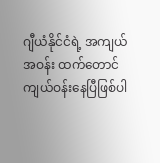ဂျီယံနိုင်ငံရဲ့ အကျယ်အဝန်း ထက်တောင် ကျယ်ဝန်းနေပြီဖြစ်ပါ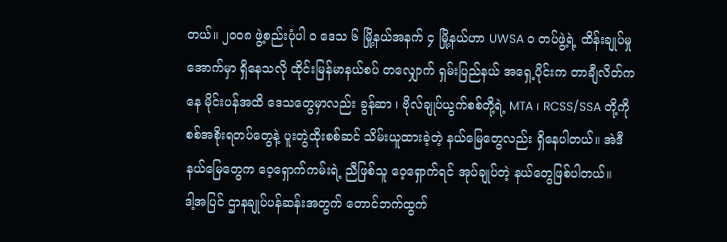တယ်။ ၂ဝဝ၈ ဖွဲ့စည်းပုံပါ ၀ ဒေသ ၆ မြို့နယ်အနက် ၄ မြို့နယ်ဟာ UWSA ၀ တပ်ဖွဲ့ရဲ့ ထိန်းချုပ်မှုအောက်မှာ ရှိနေသလို ထိုင်းမြန်မာနယ်စပ် တလျှောက် ရှမ်းပြည်နယ် အရှေ့ပိုင်းက တာချီလိတ်ကနေ မိုင်းပန်အထိ ဒေသတွေမှာလည်း ခွန်ဆာ ၊ ဗိုလ်ချုပ်ယွက်စစ်တို့ရဲ့ MTA ၊ RCSS/SSA တို့ကို စစ်အစိုးရတပ်တွေနဲ့ ပူးတွဲထိုးစစ်ဆင် သိမ်းယူထားခဲ့တဲ့ နယ်မြေတွေလည်း ရှိနေပါတယ်။ အဲဒီနယ်မြေတွေက ဝေ့ရှောက်ကမ်းရဲ့ ညီဖြစ်သူ ဝေ့ရှောက်ရင် အုပ်ချုပ်တဲ့ နယ်တွေဖြစ်ပါတယ်။
ဒါ့အပြင် ဌာနချုပ်ပန်ဆန်းအတွက် တောင်ဘက်ထွက်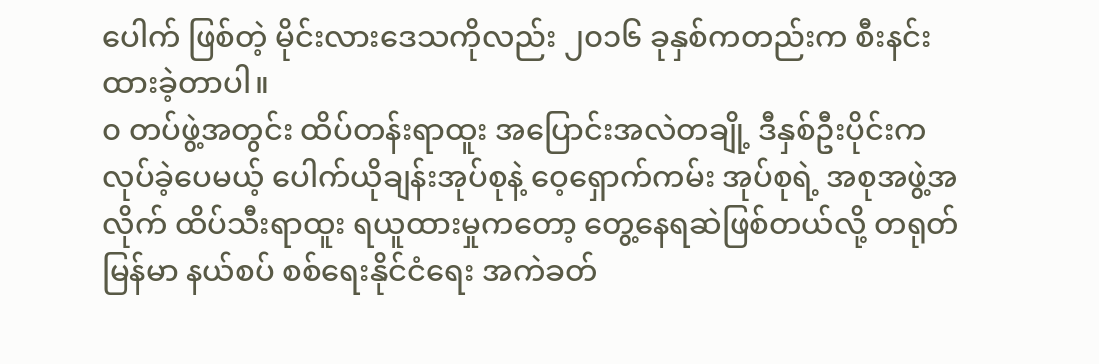ပေါက် ဖြစ်တဲ့ မိုင်းလားဒေသကိုလည်း ၂၀၁၆ ခုနှစ်ကတည်းက စီးနင်းထားခဲ့တာပါ။
၀ တပ်ဖွဲ့အတွင်း ထိပ်တန်းရာထူး အပြောင်းအလဲတချို့ ဒီနှစ်ဦးပိုင်းက လုပ်ခဲ့ပေမယ့် ပေါက်ယိုချန်းအုပ်စုနဲ့ ဝေ့ရှောက်ကမ်း အုပ်စုရဲ့ အစုအဖွဲ့အလိုက် ထိပ်သီးရာထူး ရယူထားမှုကတော့ တွေ့နေရဆဲဖြစ်တယ်လို့ တရုတ်မြန်မာ နယ်စပ် စစ်ရေးနိုင်ငံရေး အကဲခတ်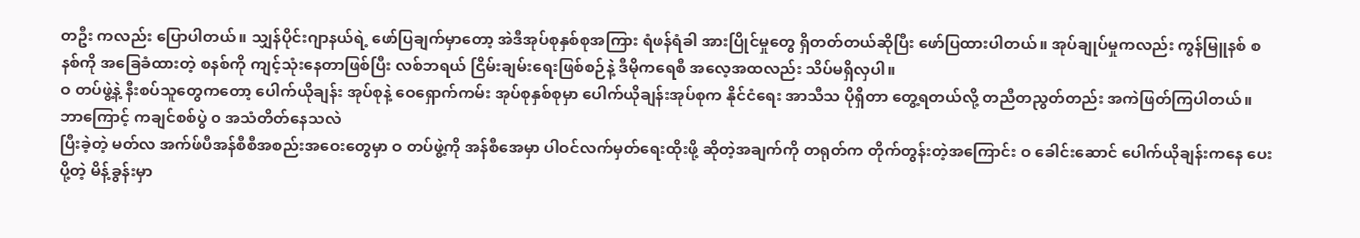တဦး ကလည်း ပြောပါတယ်။ သျှန်ပိုင်းဂျာနယ်ရဲ့ ဖော်ပြချက်မှာတော့ အဲဒီအုပ်စုနှစ်စုအကြား ရံဖန်ရံခါ အားပြိုင်မှုတွေ ရှိတတ်တယ်ဆိုပြီး ဖော်ပြထားပါတယ်။ အုပ်ချုပ်မှုကလည်း ကွန်မြူနစ် စနစ်ကို အခြေခံထားတဲ့ စနစ်ကို ကျင့်သုံးနေတာဖြစ်ပြီး လစ်ဘရယ် ငြိမ်းချမ်းရေးဖြစ်စဉ်နဲ့ ဒီမိုကရေစီ အလေ့အထလည်း သိပ်မရှိလှပါ။
ဝ တပ်ဖွဲ့နဲ့ နီးစပ်သူတွေကတော့ ပေါက်ယိုချန်း အုပ်စုနဲ့ ဝေရှောက်ကမ်း အုပ်စုနှစ်စုမှာ ပေါက်ယိုချန်းအုပ်စုက နိုင်ငံရေး အာသီသ ပိုရှိတာ တွေ့ရတယ်လို့ တညီတညွတ်တည်း အကဲဖြတ်ကြပါတယ်။
ဘာကြောင့် ကချင်စစ်ပွဲ ၀ အသံတိတ်နေသလဲ
ပြီးခဲ့တဲ့ မတ်လ အက်ဖ်ပီအန်စီစီအစည်းအဝေးတွေမှာ ဝ တပ်ဖွဲ့ကို အန်စီအေမှာ ပါဝင်လက်မှတ်ရေးထိုးဖို့ ဆိုတဲ့အချက်ကို တရုတ်က တိုက်တွန်းတဲ့အကြောင်း ဝ ခေါင်းဆောင် ပေါက်ယိုချန်းကနေ ပေးပို့တဲ့ မိန့်ခွန်းမှာ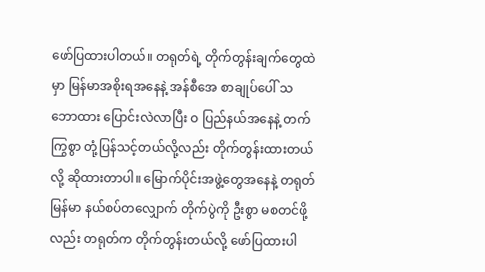ဖော်ပြထားပါတယ်။ တရုတ်ရဲ့ တိုက်တွန်းချက်တွေထဲမှာ မြန်မာအစိုးရအနေနဲ့ အန်စီအေ စာချုပ်ပေါ် သဘောထား ပြောင်းလဲလာပြီး ဝ ပြည်နယ်အနေနဲ့ တက်ကြွစွာ တုံ့ပြန်သင့်တယ်လို့လည်း တိုက်တွန်းထားတယ်လို့ ဆိုထားတာပါ။ မြောက်ပိုင်းအဖွဲ့တွေအနေနဲ့ တရုတ်မြန်မာ နယ်စပ်တလျှောက် တိုက်ပွဲကို ဦးစွာ မစတင်ဖို့လည်း တရုတ်က တိုက်တွန်းတယ်လို့ ဖော်ပြထားပါ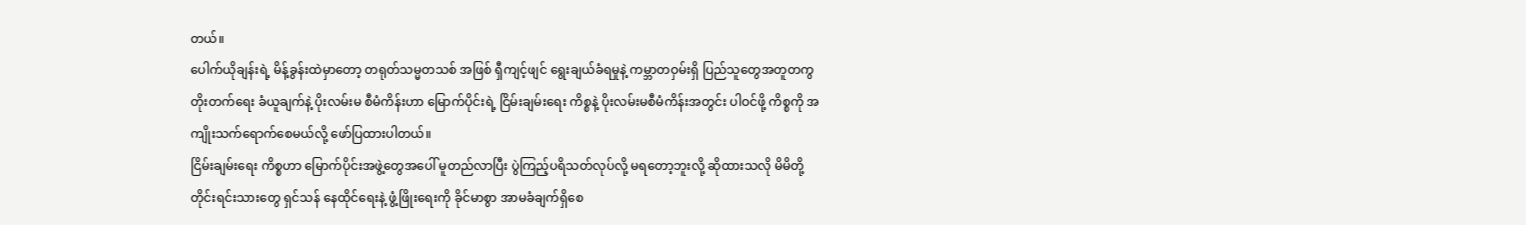တယ်။
ပေါက်ယိုချန်းရဲ့ မိန့်ခွန်းထဲမှာတော့ တရုတ်သမ္မတသစ် အဖြစ် ရှီကျင့်ဖျင် ရွေးချယ်ခံရမှုနဲ့ ကမ္ဘာတဝှမ်းရှိ ပြည်သူတွေအတူတကွ တိုးတက်ရေး ခံယူချက်နဲ့ ပိုးလမ်းမ စီမံကိန်းဟာ မြောက်ပိုင်းရဲ့ ငြိမ်းချမ်းရေး ကိစ္စနဲ့ ပိုးလမ်းမစီမံကိန်းအတွင်း ပါဝင်ဖို့ ကိစ္စကို အကျိုးသက်ရောက်စေမယ်လို့ ဖော်ပြထားပါတယ်။
ငြိမ်းချမ်းရေး ကိစ္စဟာ မြောက်ပိုင်းအဖွဲ့တွေအပေါ် မူတည်လာပြီး ပွဲကြည့်ပရိသတ်လုပ်လို့ မရတော့ဘူးလို့ ဆိုထားသလို မိမိတို့ တိုင်းရင်းသားတွေ ရှင်သန် နေထိုင်ရေးနဲ့ ဖွံ့ဖြိုးရေးကို ခိုင်မာစွာ အာမခံချက်ရှိစေ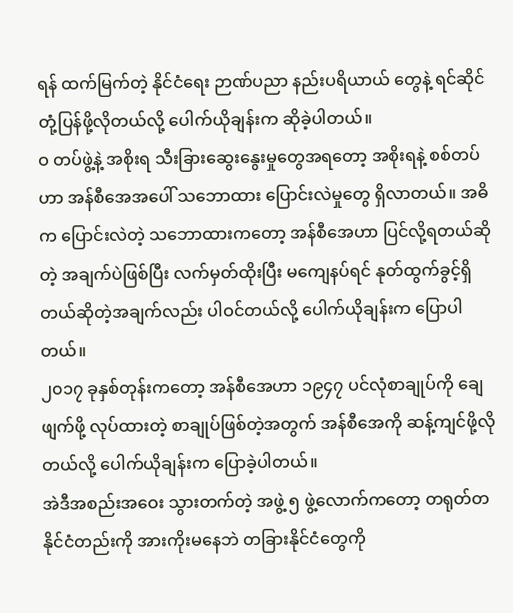ရန် ထက်မြက်တဲ့ နိုင်ငံရေး ဉာဏ်ပညာ နည်းပရိယာယ် တွေနဲ့ ရင်ဆိုင်တုံ့ပြန်ဖို့လိုတယ်လို့ ပေါက်ယိုချန်းက ဆိုခဲ့ပါတယ်။
ဝ တပ်ဖွဲ့နဲ့ အစိုးရ သီးခြားဆွေးနွေးမှုတွေအရတော့ အစိုးရနဲ့ စစ်တပ်ဟာ အန်စီအေအပေါ် သဘောထား ပြောင်းလဲမှုတွေ ရှိလာတယ်။ အဓိက ပြောင်းလဲတဲ့ သဘောထားကတော့ အန်စီအေဟာ ပြင်လို့ရတယ်ဆိုတဲ့ အချက်ပဲဖြစ်ပြီး လက်မှတ်ထိုးပြီး မကျေနပ်ရင် နုတ်ထွက်ခွင့်ရှိတယ်ဆိုတဲ့အချက်လည်း ပါဝင်တယ်လို့ ပေါက်ယိုချန်းက ပြောပါတယ်။
၂၀၁၇ ခုနှစ်တုန်းကတော့ အန်စီအေဟာ ၁၉၄၇ ပင်လုံစာချုပ်ကို ချေဖျက်ဖို့ လုပ်ထားတဲ့ စာချုပ်ဖြစ်တဲ့အတွက် အန်စီအေကို ဆန့်ကျင်ဖို့လိုတယ်လို့ ပေါက်ယိုချန်းက ပြောခဲ့ပါတယ်။
အဲဒီအစည်းအဝေး သွားတက်တဲ့ အဖွဲ့ ၅ ဖွဲ့လောက်ကတော့ တရုတ်တနိုင်ငံတည်းကို အားကိုးမနေဘဲ တခြားနိုင်ငံတွေကို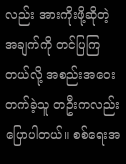လည်း အားကိုးဖို့ဆိုတဲ့ အချက်ကို တင်ပြကြတယ်လို့ အစည်းအဝေးတက်ခဲ့သူ တဦးကလည်း ပြောပါတယ်။ စစ်ရေးအ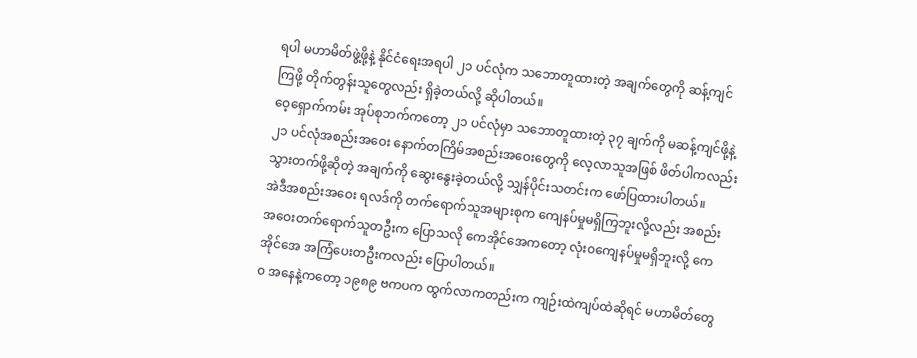ရပါ မဟာမိတ်ဖွဲ့ဖို့နဲ့ နိုင်ငံရေးအရပါ ၂၁ ပင်လုံက သဘောတူထားတဲ့ အချက်တွေကို ဆန့်ကျင်ကြဖို့ တိုက်တွန်းသူတွေလည်း ရှိခဲ့တယ်လို့ ဆိုပါတယ်။
ဝေ့ရှောက်ကမ်း အုပ်စုဘက်ကတော့ ၂၁ ပင်လုံမှာ သဘောတူထားတဲ့ ၃၇ ချက်ကို မဆန့်ကျင်ဖို့နဲ့ ၂၁ ပင်လုံအစည်းအဝေး နောက်တကြိမ်အစည်းအဝေးတွေကို လေ့လာသူအဖြစ် ဖိတ်ပါကလည်း သွားတက်ဖို့ဆိုတဲ့ အချက်ကို ဆွေးနွေးခဲ့တယ်လို့ သျှန်ပိုင်းသတင်းက ဖော်ပြထားပါတယ်။
အဲဒီအစည်းအဝေး ရလဒ်ကို တက်ရောက်သူအများစုက ကျေနပ်မှုမရှိကြဘူးလို့လည်း အစည်းအဝေးတက်ရောက်သူတဦးက ပြောသလို ကေအိုင်အေကတော့ လုံး၀ကျေနပ်မှုမရှိဘူးလို့ ကေအိုင်အေ အကြံပေးတဦးကလည်း ပြောပါတယ်။
၀ အနေနဲ့ကတော့ ၁၉၈၉ ဗကပက ထွက်လာကတည်းက ကျဉ်းထဲကျပ်ထဲဆိုရင် မဟာမိတ်တွေ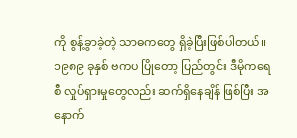ကို စွန့်ခွာခဲ့တဲ့ သာဓကတွေ ရှိခဲ့ပြီးဖြစ်ပါတယ်။ ၁၉၈၉ ခုနှစ် ဗကပ ပြိုတော့ ပြည်တွင်း ဒီမိုကရေစီ လှုပ်ရှားမှုတွေလည်း ဆက်ရှိနေချိန် ဖြစ်ပြီး အနောက်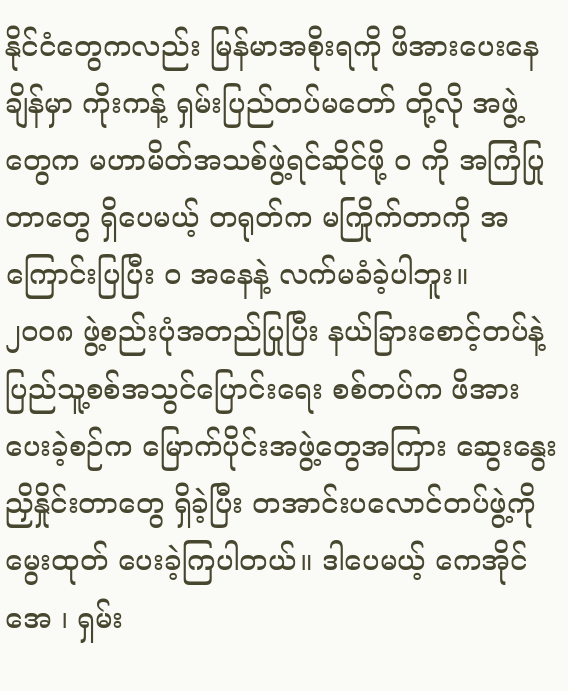နိုင်ငံတွေကလည်း မြန်မာအစိုးရကို ဖိအားပေးနေချိန်မှာ ကိုးကန့် ရှမ်းပြည်တပ်မတော် တို့လို အဖွဲ့တွေက မဟာမိတ်အသစ်ဖွဲ့ရင်ဆိုင်ဖို့ ဝ ကို အကြံပြုတာတွေ ရှိပေမယ့် တရုတ်က မကြိုက်တာကို အကြောင်းပြပြီး ဝ အနေနဲ့ လက်မခံခဲ့ပါဘူး။
၂၀၀၈ ဖွဲ့စည်းပုံအတည်ပြုပြီး နယ်ခြားစောင့်တပ်နဲ့ ပြည်သူ့စစ်အသွင်ပြောင်းရေး စစ်တပ်က ဖိအားပေးခဲ့စဉ်က မြောက်ပိုင်းအဖွဲ့တွေအကြား ဆွေးနွေးညှိနှိုင်းတာတွေ ရှိခဲ့ပြီး တအာင်းပလောင်တပ်ဖွဲ့ကို မွေးထုတ် ပေးခဲ့ကြပါတယ်။ ဒါပေမယ့် ကေအိုင်အေ ၊ ရှမ်း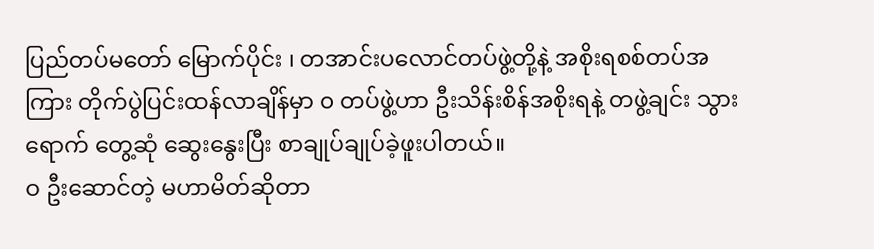ပြည်တပ်မတော် မြောက်ပိုင်း ၊ တအာင်းပလောင်တပ်ဖွဲ့တို့နဲ့ အစိုးရစစ်တပ်အကြား တိုက်ပွဲပြင်းထန်လာချိန်မှာ ၀ တပ်ဖွဲ့ဟာ ဦးသိန်းစိန်အစိုးရနဲ့ တဖွဲ့ချင်း သွားရောက် တွေ့ဆုံ ဆွေးနွေးပြီး စာချုပ်ချုပ်ခဲ့ဖူးပါတယ်။
ဝ ဦးဆောင်တဲ့ မဟာမိတ်ဆိုတာ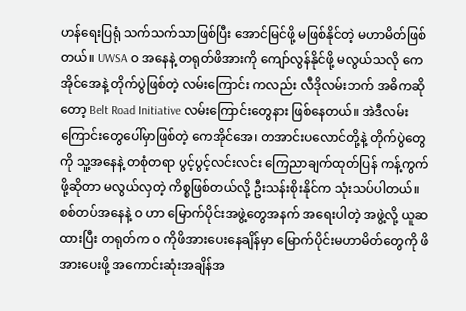ဟန်ရေးပြရုံ သက်သက်သာဖြစ်ပြီး အောင်မြင်ဖို့ မဖြစ်နိုင်တဲ့ မဟာမိတ်ဖြစ်တယ်။ UWSA ဝ အနေနဲ့ တရုတ်ဖိအားကို ကျော်လွန်နိုင်ဖို့ မလွယ်သလို ကေအိုင်အေနဲ့ တိုက်ပွဲဖြစ်တဲ့ လမ်းကြောင်း ကလည်း လီဒိုလမ်းဘက် အဓိကဆိုတော့ Belt Road Initiative လမ်းကြောင်းတွေနား ဖြစ်နေတယ်။ အဲဒီလမ်းကြောင်းတွေပေါ်မှာဖြစ်တဲ့ ကေအိုင်အေ၊ တအာင်းပလောင်တို့နဲ့ တိုက်ပွဲတွေကို သူ့အနေနဲ့ တစုံတရာ ပွင့်ပွင့်လင်းလင်း ကြေညာချက်ထုတ်ပြန် ကန့်ကွက်ဖို့ဆိုတာ မလွယ်လှတဲ့ ကိစ္စဖြစ်တယ်လို့ ဦးသန်းစိုးနိုင်က သုံးသပ်ပါတယ်။
စစ်တပ်အနေနဲ့ ဝ ဟာ မြောက်ပိုင်းအဖွဲ့တွေအနက် အရေးပါတဲ့ အဖွဲ့လို့ ယူဆထားပြီး တရုတ်က ၀ ကိုဖိအားပေးနေချိန်မှာ မြောက်ပိုင်းမဟာမိတ်တွေကို ဖိအားပေးဖို့ အကောင်းဆုံးအချိန်အ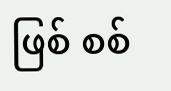ဖြစ် စစ်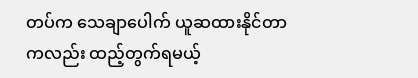တပ်က သေချာပေါက် ယူဆထားနိုင်တာကလည်း ထည့်တွက်ရမယ့်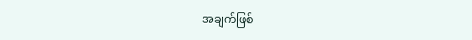အချက်ဖြစ်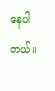နေပါတယ်။